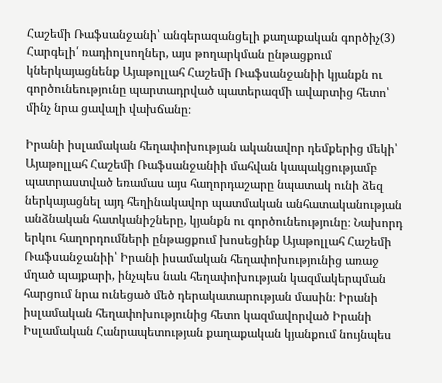Հաշեմի Ռաֆսանջանի՝ անգերազանցելի քաղաքական գործիչ(3)
Հարգելի՛ ռադիոլսողներ, այս թողարկման ընթացքում կներկայացնենք Այաթոլլահ Հաշեմի Ռաֆսանջանիի կյանքն ու գործունեությունը պարտադրված պատերազմի ավարտից հետո՝ մինչ նրա ցավալի վախճանը։

Իրանի իսլամական հեղափոխության ականավոր դեմքերից մեկի՝ Այաթոլլահ Հաշեմի Ռաֆսանջանիի մահվան կապակցությամբ պատրաստված եռամաս այս հաղորդաշարը նպատակ ունի ձեզ ներկայացնել այդ հեղինակավոր պատմական անհատականության անձնական հատկանիշները, կյանքն ու գործունեությունը։ Նախորդ երկու հաղորդումների ընթացքում խոսեցինք Այաթոլլահ Հաշեմի Ռաֆսանջանիի՝ Իրանի իսամական հեղափոխությունից առաջ մղած պայքարի, ինչպես նաև հեղափոխության կազմակերպման հարցում նրա ունեցած մեծ դերակատարության մասին։ Իրանի իսլամական հեղափոխությունից հետո կազմավորված Իրանի Իսլամական Հանրապետության քաղաքական կյանքում նույնպես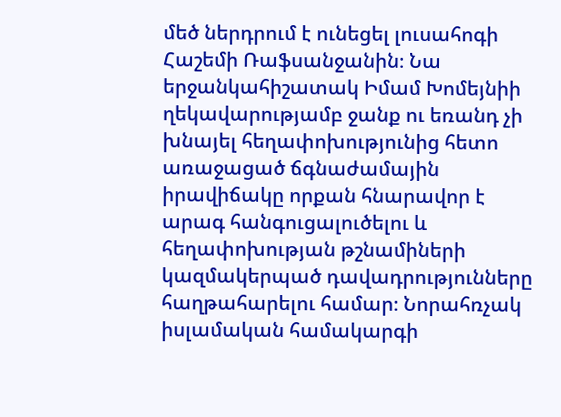մեծ ներդրում է ունեցել լուսահոգի Հաշեմի Ռաֆսանջանին։ Նա երջանկահիշատակ Իմամ Խոմեյնիի ղեկավարությամբ ջանք ու եռանդ չի խնայել հեղափոխությունից հետո առաջացած ճգնաժամային իրավիճակը որքան հնարավոր է արագ հանգուցալուծելու և հեղափոխության թշնամիների կազմակերպած դավադրությունները հաղթահարելու համար։ Նորահռչակ իսլամական համակարգի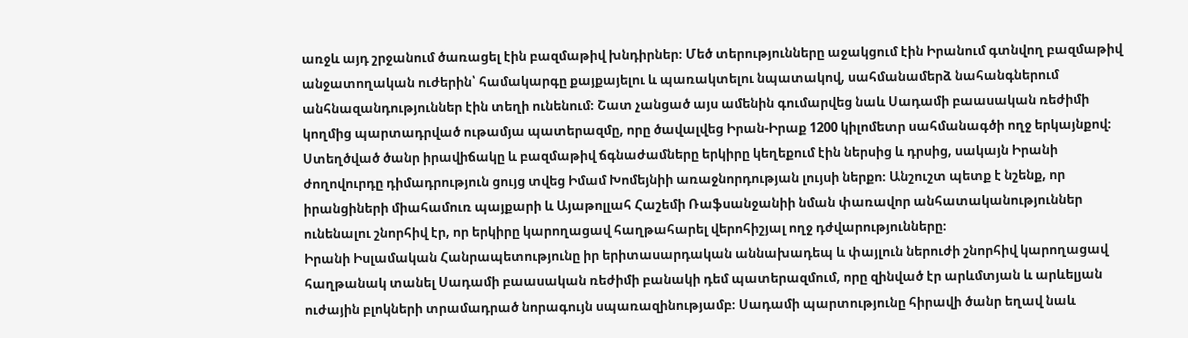առջև այդ շրջանում ծառացել էին բազմաթիվ խնդիրներ։ Մեծ տերությունները աջակցում էին Իրանում գտնվող բազմաթիվ անջատողական ուժերին՝ համակարգը քայքայելու և պառակտելու նպատակով, սահմանամերձ նահանգներում անհնազանդություններ էին տեղի ունենում։ Շատ չանցած այս ամենին գումարվեց նաև Սադամի բաասական ռեժիմի կողմից պարտադրված ութամյա պատերազմը, որը ծավալվեց Իրան-Իրաք 1200 կիլոմետր սահմանագծի ողջ երկայնքով։ Ստեղծված ծանր իրավիճակը և բազմաթիվ ճգնաժամները երկիրը կեղեքում էին ներսից և դրսից, սակայն Իրանի ժողովուրդը դիմադրություն ցույց տվեց Իմամ Խոմեյնիի առաջնորդության լույսի ներքո։ Անշուշտ պետք է նշենք, որ իրանցիների միահամուռ պայքարի և Այաթոլլահ Հաշեմի Ռաֆսանջանիի նման փառավոր անհատականություններ ունենալու շնորհիվ էր, որ երկիրը կարողացավ հաղթահարել վերոհիշյալ ողջ դժվարությունները։
Իրանի Իսլամական Հանրապետությունը իր երիտասարդական աննախադեպ և փայլուն ներուժի շնորհիվ կարողացավ հաղթանակ տանել Սադամի բաասական ռեժիմի բանակի դեմ պատերազմում, որը զինված էր արևմտյան և արևելյան ուժային բլոկների տրամադրած նորագույն սպառազինությամբ։ Սադամի պարտությունը հիրավի ծանր եղավ նաև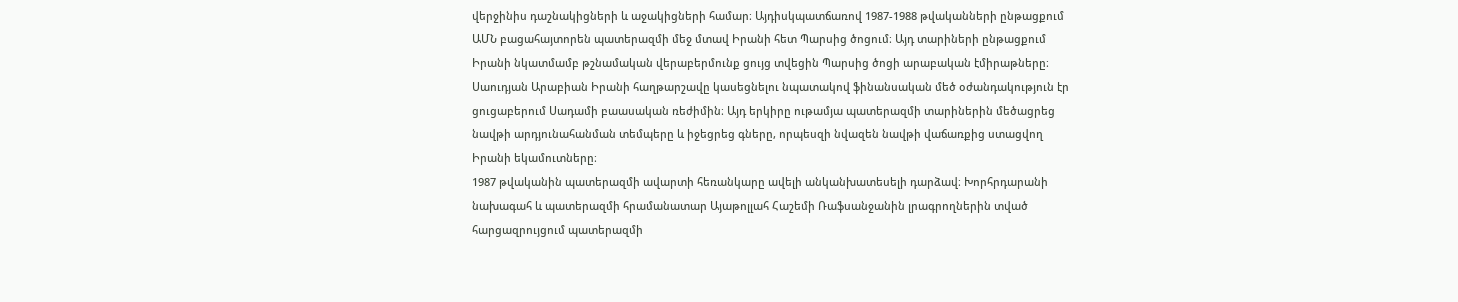վերջինիս դաշնակիցների և աջակիցների համար։ Այդիսկպատճառով 1987-1988 թվականների ընթացքում ԱՄՆ բացահայտորեն պատերազմի մեջ մտավ Իրանի հետ Պարսից ծոցում։ Այդ տարիների ընթացքում Իրանի նկատմամբ թշնամական վերաբերմունք ցույց տվեցին Պարսից ծոցի արաբական էմիրաթները։ Սաուդյան Արաբիան Իրանի հաղթարշավը կասեցնելու նպատակով ֆինանսական մեծ օժանդակություն էր ցուցաբերում Սադամի բաասական ռեժիմին։ Այդ երկիրը ութամյա պատերազմի տարիներին մեծացրեց նավթի արդյունահանման տեմպերը և իջեցրեց գները, որպեսզի նվազեն նավթի վաճառքից ստացվող Իրանի եկամուտները։
1987 թվականին պատերազմի ավարտի հեռանկարը ավելի անկանխատեսելի դարձավ։ Խորհրդարանի նախագահ և պատերազմի հրամանատար Այաթոլլահ Հաշեմի Ռաֆսանջանին լրագրողներին տված հարցազրույցում պատերազմի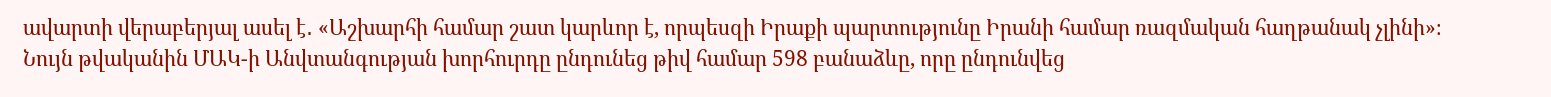ավարտի վերաբերյալ ասել է․ «Աշխարհի համար շատ կարևոր է, որպեսզի Իրաքի պարտությունը Իրանի համար ռազմական հաղթանակ չլինի»։ Նույն թվականին ՄԱԿ-ի Անվտանգության խորհուրդը ընդունեց թիվ համար 598 բանաձևը, որը ընդունվեց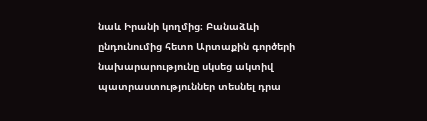նաև Իրանի կողմից։ Բանաձևի ընդունումից հետո Արտաքին գործերի նախարարությունը սկսեց ակտիվ պատրաստություններ տեսնել դրա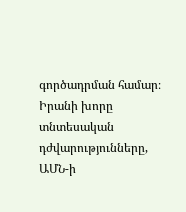գործադրման համար։ Իրանի խորը տնտեսական դժվարությունները, ԱՄՆ-ի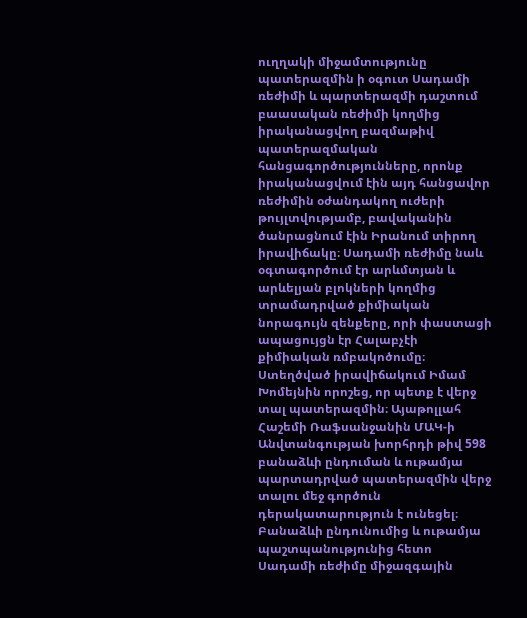ուղղակի միջամտությունը պատերազմին ի օգուտ Սադամի ռեժիմի և պարտերազմի դաշտում բաասական ռեժիմի կողմից իրականացվող բազմաթիվ պատերազմական հանցագործությունները, որոնք իրականացվում էին այդ հանցավոր ռեժիմին օժանդակող ուժերի թույլտվությամբ, բավականին ծանրացնում էին Իրանում տիրող իրավիճակը։ Սադամի ռեժիմը նաև օգտագործում էր արևմտյան և արևելյան բլոկների կողմից տրամադրված քիմիական նորագույն զենքերը, որի փաստացի ապացույցն էր Հալաբչէի քիմիական ռմբակոծումը։ Ստեղծված իրավիճակում Իմամ Խոմեյնին որոշեց, որ պետք է վերջ տալ պատերազմին։ Այաթոլլահ Հաշեմի Ռաֆսանջանին ՄԱԿ-ի Անվտանգության խորհրդի թիվ 598 բանաձևի ընդուման և ութամյա պարտադրված պատերազմին վերջ տալու մեջ գործուն դերակատարություն է ունեցել։ Բանաձևի ընդունումից և ութամյա պաշտպանությունից հետո Սադամի ռեժիմը միջազգային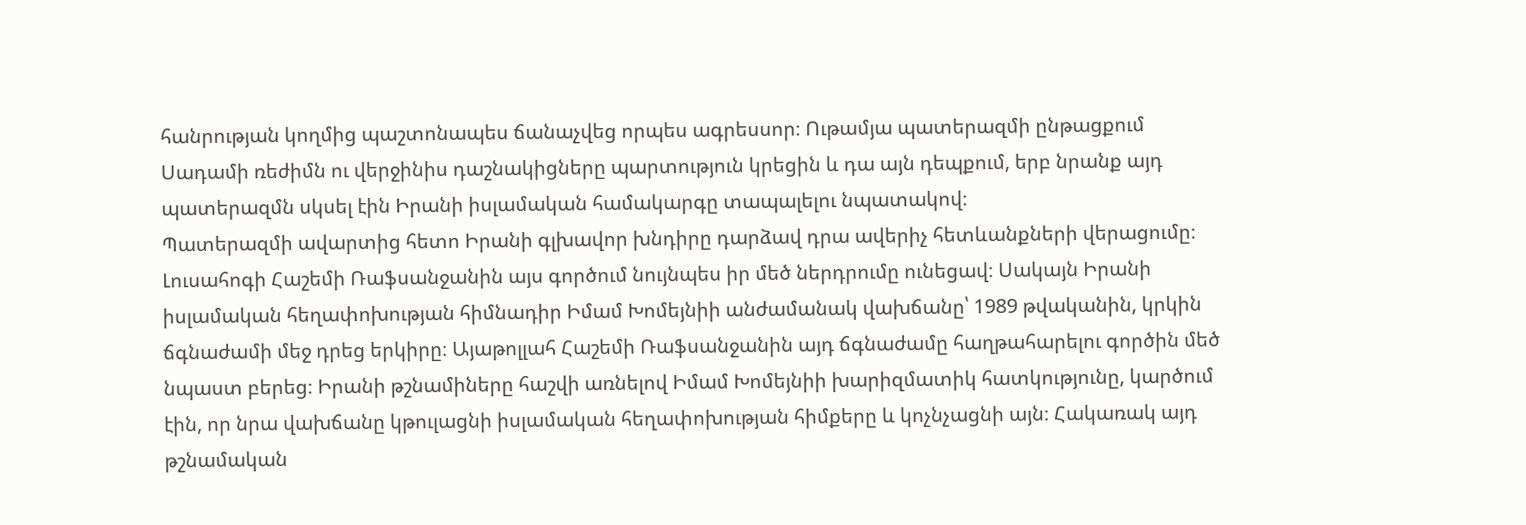հանրության կողմից պաշտոնապես ճանաչվեց որպես ագրեսսոր։ Ութամյա պատերազմի ընթացքում Սադամի ռեժիմն ու վերջինիս դաշնակիցները պարտություն կրեցին և դա այն դեպքում, երբ նրանք այդ պատերազմն սկսել էին Իրանի իսլամական համակարգը տապալելու նպատակով։
Պատերազմի ավարտից հետո Իրանի գլխավոր խնդիրը դարձավ դրա ավերիչ հետևանքների վերացումը։ Լուսահոգի Հաշեմի Ռաֆսանջանին այս գործում նույնպես իր մեծ ներդրումը ունեցավ։ Սակայն Իրանի իսլամական հեղափոխության հիմնադիր Իմամ Խոմեյնիի անժամանակ վախճանը՝ 1989 թվականին, կրկին ճգնաժամի մեջ դրեց երկիրը։ Այաթոլլահ Հաշեմի Ռաֆսանջանին այդ ճգնաժամը հաղթահարելու գործին մեծ նպաստ բերեց։ Իրանի թշնամիները հաշվի առնելով Իմամ Խոմեյնիի խարիզմատիկ հատկությունը, կարծում էին, որ նրա վախճանը կթուլացնի իսլամական հեղափոխության հիմքերը և կոչնչացնի այն։ Հակառակ այդ թշնամական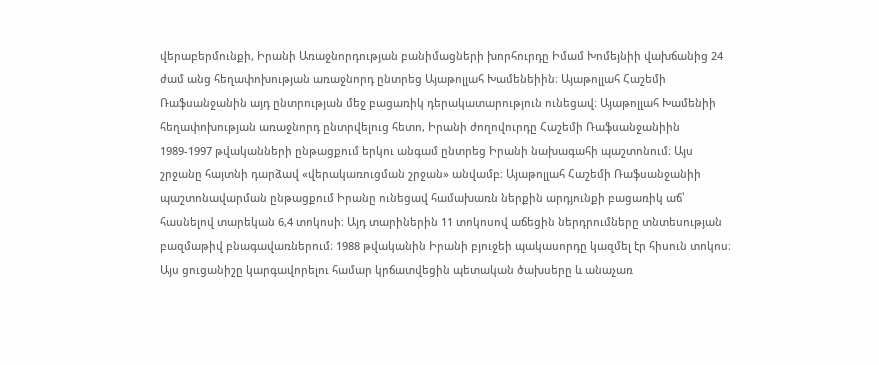վերաբերմունքի, Իրանի Առաջնորդության բանիմացների խորհուրդը Իմամ Խոմեյնիի վախճանից 24 ժամ անց հեղափոխության առաջնորդ ընտրեց Այաթոլլահ Խամենեիին։ Այաթոլլահ Հաշեմի Ռաֆսանջանին այդ ընտրության մեջ բացառիկ դերակատարություն ունեցավ։ Այաթոլլահ Խամենիի հեղափոխության առաջնորդ ընտրվելուց հետո, Իրանի ժողովուրդը Հաշեմի Ռաֆսանջանիին 1989-1997 թվականների ընթացքում երկու անգամ ընտրեց Իրանի նախագահի պաշտոնում։ Այս շրջանը հայտնի դարձավ «վերակառուցման շրջան» անվամբ։ Այաթոլլահ Հաշեմի Ռաֆսանջանիի պաշտոնավարման ընթացքում Իրանը ունեցավ համախառն ներքին արդյունքի բացառիկ աճ՝ հասնելով տարեկան 6,4 տոկոսի։ Այդ տարիներին 11 տոկոսով աճեցին ներդրումները տնտեսության բազմաթիվ բնագավառներում։ 1988 թվականին Իրանի բյուջեի պակասորդը կազմել էր հիսուն տոկոս։ Այս ցուցանիշը կարգավորելու համար կրճատվեցին պետական ծախսերը և անաչառ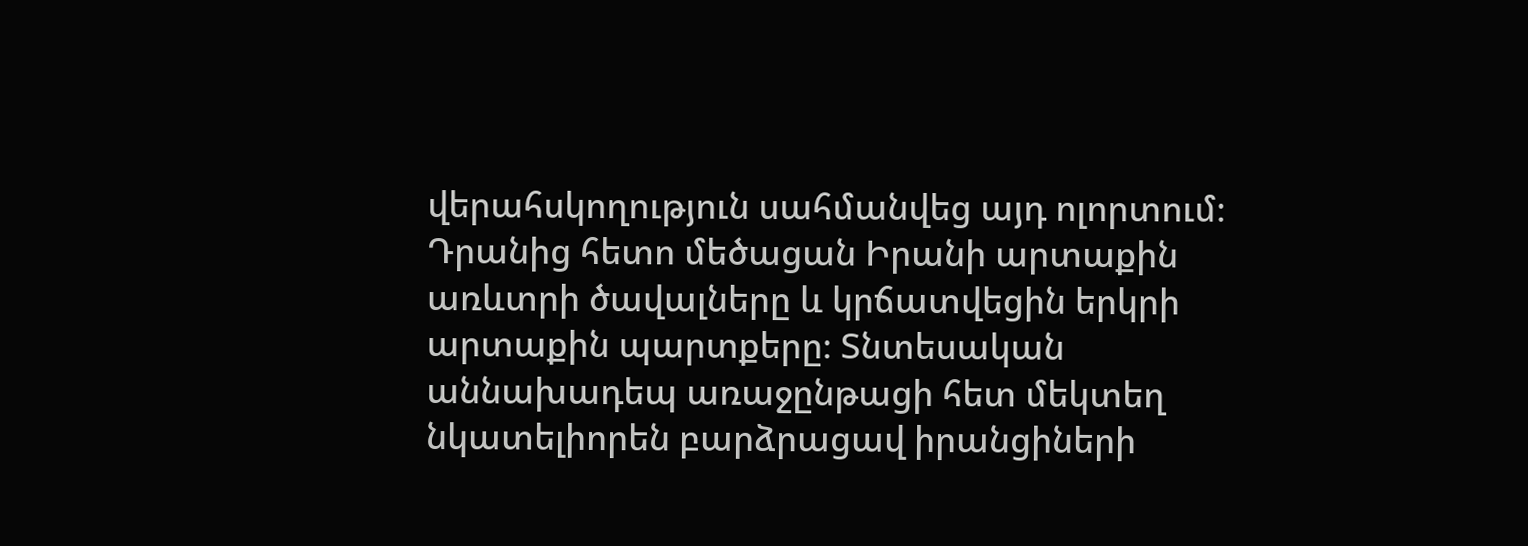վերահսկողություն սահմանվեց այդ ոլորտում։ Դրանից հետո մեծացան Իրանի արտաքին առևտրի ծավալները և կրճատվեցին երկրի արտաքին պարտքերը։ Տնտեսական աննախադեպ առաջընթացի հետ մեկտեղ նկատելիորեն բարձրացավ իրանցիների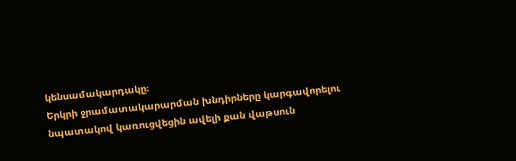կենսամակարդակը։
Երկրի ջրամատակարարման խնդիրները կարգավորելու նպատակով կառուցվեցին ավելի քան վաթսուն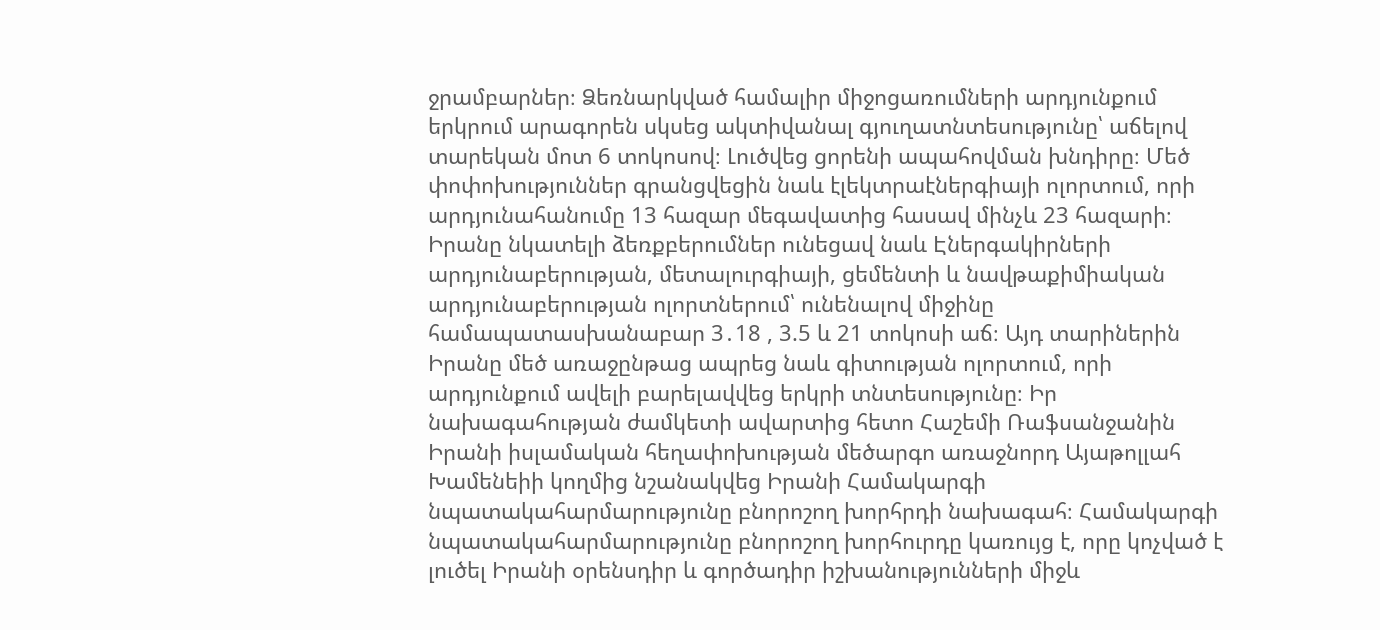ջրամբարներ։ Ձեռնարկված համալիր միջոցառումների արդյունքում երկրում արագորեն սկսեց ակտիվանալ գյուղատնտեսությունը՝ աճելով տարեկան մոտ 6 տոկոսով։ Լուծվեց ցորենի ապահովման խնդիրը։ Մեծ փոփոխություններ գրանցվեցին նաև էլեկտրաէներգիայի ոլորտում, որի արդյունահանումը 13 հազար մեգավատից հասավ մինչև 23 հազարի։ Իրանը նկատելի ձեռքբերումներ ունեցավ նաև Էներգակիրների արդյունաբերության, մետալուրգիայի, ցեմենտի և նավթաքիմիական արդյունաբերության ոլորտներում՝ ունենալով միջինը համապատասխանաբար 3․18 , 3.5 և 21 տոկոսի աճ։ Այդ տարիներին Իրանը մեծ առաջընթաց ապրեց նաև գիտության ոլորտում, որի արդյունքում ավելի բարելավվեց երկրի տնտեսությունը։ Իր նախագահության ժամկետի ավարտից հետո Հաշեմի Ռաֆսանջանին Իրանի իսլամական հեղափոխության մեծարգո առաջնորդ Այաթոլլահ Խամենեիի կողմից նշանակվեց Իրանի Համակարգի նպատակահարմարությունը բնորոշող խորհրդի նախագահ։ Համակարգի նպատակահարմարությունը բնորոշող խորհուրդը կառույց է, որը կոչված է լուծել Իրանի օրենսդիր և գործադիր իշխանությունների միջև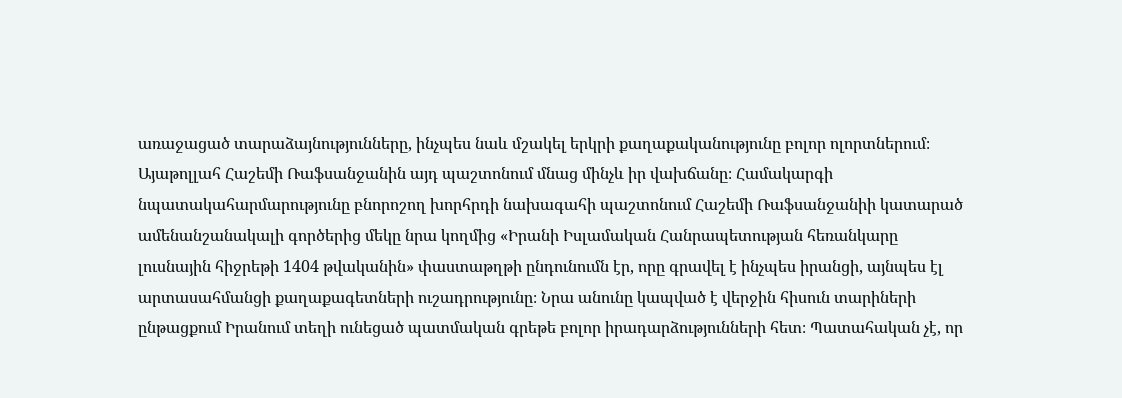առաջացած տարաձայնությունները, ինչպես նաև մշակել երկրի քաղաքականությունը բոլոր ոլորտներում։ Այաթոլլահ Հաշեմի Ռաֆսանջանին այդ պաշտոնում մնաց մինչև իր վախճանը։ Համակարգի նպատակահարմարությունը բնորոշող խորհրդի նախագահի պաշտոնում Հաշեմի Ռաֆսանջանիի կատարած ամենանշանակալի գործերից մեկը նրա կողմից «Իրանի Իսլամական Հանրապետության հեռանկարը լուսնային հիջրեթի 1404 թվականին» փաստաթղթի ընդունումն էր, որը գրավել է ինչպես իրանցի, այնպես էլ արտասահմանցի քաղաքագետների ուշադրությունը։ Նրա անունը կապված է վերջին հիսուն տարիների ընթացքում Իրանում տեղի ունեցած պատմական գրեթե բոլոր իրադարձությունների հետ։ Պատահական չէ, որ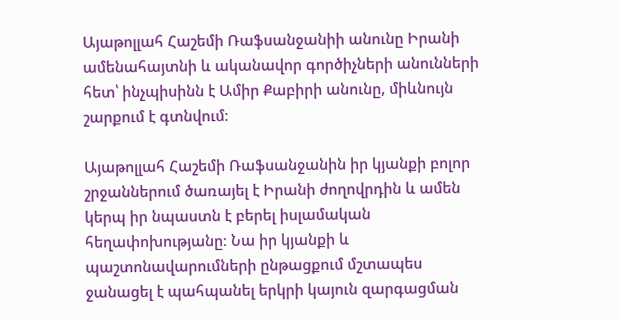Այաթոլլահ Հաշեմի Ռաֆսանջանիի անունը Իրանի ամենահայտնի և ականավոր գործիչների անունների հետ՝ ինչպիսինն է Ամիր Քաբիրի անունը, միևնույն շարքում է գտնվում։

Այաթոլլահ Հաշեմի Ռաֆսանջանին իր կյանքի բոլոր շրջաններում ծառայել է Իրանի ժողովրդին և ամեն կերպ իր նպաստն է բերել իսլամական հեղափոխությանը։ Նա իր կյանքի և պաշտոնավարումների ընթացքում մշտապես ջանացել է պահպանել երկրի կայուն զարգացման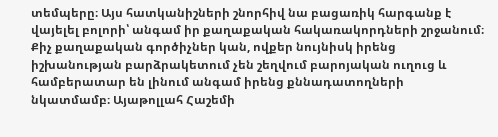տեմպերը։ Այս հատկանիշների շնորհիվ նա բացառիկ հարգանք է վայելել բոլորի՝ անգամ իր քաղաքական հակառակորդների շրջանում։ Քիչ քաղաքական գործիչներ կան, ովքեր նույնիսկ իրենց իշխանության բարձրակետում չեն շեղվում բարոյական ուղուց և համբերատար են լինում անգամ իրենց քննադատողների նկատմամբ։ Այաթոլլահ Հաշեմի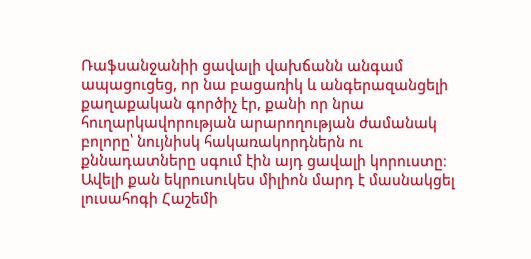Ռաֆսանջանիի ցավալի վախճանն անգամ ապացուցեց, որ նա բացառիկ և անգերազանցելի քաղաքական գործիչ էր, քանի որ նրա հուղարկավորության արարողության ժամանակ բոլորը՝ նույնիսկ հակառակորդներն ու քննադատները սգում էին այդ ցավալի կորուստը։ Ավելի քան եկրուսուկես միլիոն մարդ է մասնակցել լուսահոգի Հաշեմի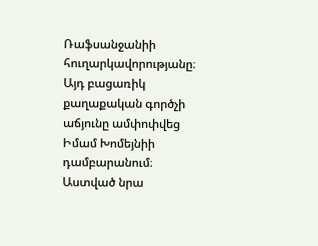Ռաֆսանջանիի հուղարկավորությանը։ Այդ բացառիկ քաղաքական գործչի աճյունը ամփոփվեց Իմամ Խոմեյնիի դամբարանում։
Աստված նրա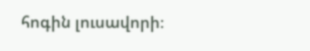հոգին լուսավորի։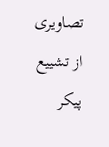تصاویری از تشییع پیکر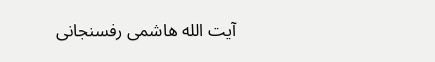آیت الله هاشمی رفسنجانی